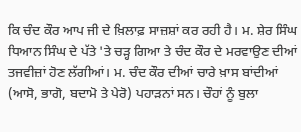ਕਿ ਚੰਦ ਕੌਰ ਆਪ ਜੀ ਦੇ ਖ਼ਿਲਾਫ਼ ਸਾਜ਼ਸ਼ਾਂ ਕਰ ਰਹੀ ਹੈ। ਮ. ਸ਼ੇਰ ਸਿੰਘ ਧਿਆਨ ਸਿੰਘ ਦੇ ਪੱਤੇ 'ਤੇ ਚੜ੍ਹ ਗਿਆ ਤੇ ਚੰਦ ਕੌਰ ਦੇ ਮਰਵਾਉਣ ਦੀਆਂ ਤਜਵੀਜ਼ਾਂ ਹੋਣ ਲੱਗੀਆਂ। ਮ. ਚੰਦ ਕੌਰ ਦੀਆਂ ਚਾਰੇ ਖ਼ਾਸ ਬਾਂਦੀਆਂ (ਆਸੋ, ਭਾਗੋ, ਬਦਾਮੋ ਤੇ ਪੇਰੋ) ਪਹਾੜਨਾਂ ਸਨ। ਚੌਹਾਂ ਨੂੰ ਬੁਲਾ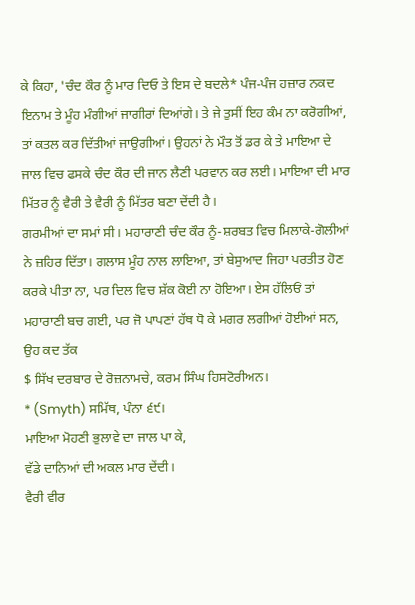ਕੇ ਕਿਹਾ, 'ਚੰਦ ਕੌਰ ਨੂੰ ਮਾਰ ਦਿਓ ਤੇ ਇਸ ਦੇ ਬਦਲੇ* ਪੰਜ-ਪੰਜ ਹਜ਼ਾਰ ਨਕਦ ਇਨਾਮ ਤੇ ਮੂੰਹ ਮੰਗੀਆਂ ਜਾਗੀਰਾਂ ਦਿਆਂਗੇ। ਤੇ ਜੇ ਤੁਸੀਂ ਇਹ ਕੰਮ ਨਾ ਕਰੋਗੀਆਂ, ਤਾਂ ਕਤਲ ਕਰ ਦਿੱਤੀਆਂ ਜਾਉਗੀਆਂ। ਉਹਨਾਂ ਨੇ ਮੌਤ ਤੋਂ ਡਰ ਕੇ ਤੇ ਮਾਇਆ ਦੇ ਜਾਲ ਵਿਚ ਫਸਕੇ ਚੰਦ ਕੌਰ ਦੀ ਜਾਨ ਲੈਣੀ ਪਰਵਾਨ ਕਰ ਲਈ। ਮਾਇਆ ਦੀ ਮਾਰ ਮਿੱਤਰ ਨੂੰ ਵੈਰੀ ਤੇ ਵੈਰੀ ਨੂੰ ਮਿੱਤਰ ਬਣਾ ਦੇਂਦੀ ਹੈ।
ਗਰਮੀਆਂ ਦਾ ਸਮਾਂ ਸੀ। ਮਹਾਰਾਣੀ ਚੰਦ ਕੌਰ ਨੂੰ-ਸ਼ਰਬਤ ਵਿਚ ਮਿਲਾਕੇ-ਗੋਲੀਆਂ ਨੇ ਜ਼ਹਿਰ ਦਿੱਤਾ। ਗਲਾਸ ਮੂੰਹ ਨਾਲ ਲਾਇਆ, ਤਾਂ ਬੇਸੁਆਦ ਜਿਹਾ ਪਰਤੀਤ ਹੋਣ ਕਰਕੇ ਪੀਤਾ ਨਾ, ਪਰ ਦਿਲ ਵਿਚ ਸ਼ੱਕ ਕੋਈ ਨਾ ਹੋਇਆ। ਏਸ ਹੱਲਿਓਂ ਤਾਂ ਮਹਾਰਾਣੀ ਬਚ ਗਈ, ਪਰ ਜੋ ਪਾਪਣਾਂ ਹੱਥ ਧੋ ਕੇ ਮਗਰ ਲਗੀਆਂ ਹੋਈਆਂ ਸਨ, ਉਹ ਕਦ ਤੱਕ
$ ਸਿੱਖ ਦਰਬਾਰ ਦੇ ਰੋਜ਼ਨਾਮਚੇ, ਕਰਮ ਸਿੰਘ ਹਿਸਟੋਰੀਅਨ।
* (Smyth) ਸਮਿੱਥ, ਪੰਨਾ ੬੯।
ਮਾਇਆ ਮੋਹਣੀ ਭੁਲਾਵੇ ਦਾ ਜਾਲ ਪਾ ਕੇ,
ਵੱਡੇ ਦਾਨਿਆਂ ਦੀ ਅਕਲ ਮਾਰ ਦੇਂਦੀ।
ਵੈਰੀ ਵੀਰ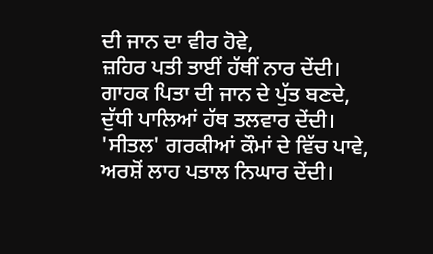ਦੀ ਜਾਨ ਦਾ ਵੀਰ ਹੋਵੇ,
ਜ਼ਹਿਰ ਪਤੀ ਤਾਈਂ ਹੱਥੀਂ ਨਾਰ ਦੇਂਦੀ।
ਗਾਹਕ ਪਿਤਾ ਦੀ ਜਾਨ ਦੇ ਪੁੱਤ ਬਣਦੇ,
ਦੁੱਧੀ ਪਾਲਿਆਂ ਹੱਥ ਤਲਵਾਰ ਦੇਂਦੀ।
'ਸੀਤਲ' ਗਰਕੀਆਂ ਕੌਮਾਂ ਦੇ ਵਿੱਚ ਪਾਵੇ,
ਅਰਸ਼ੋਂ ਲਾਹ ਪਤਾਲ ਨਿਘਾਰ ਦੇਂਦੀ।